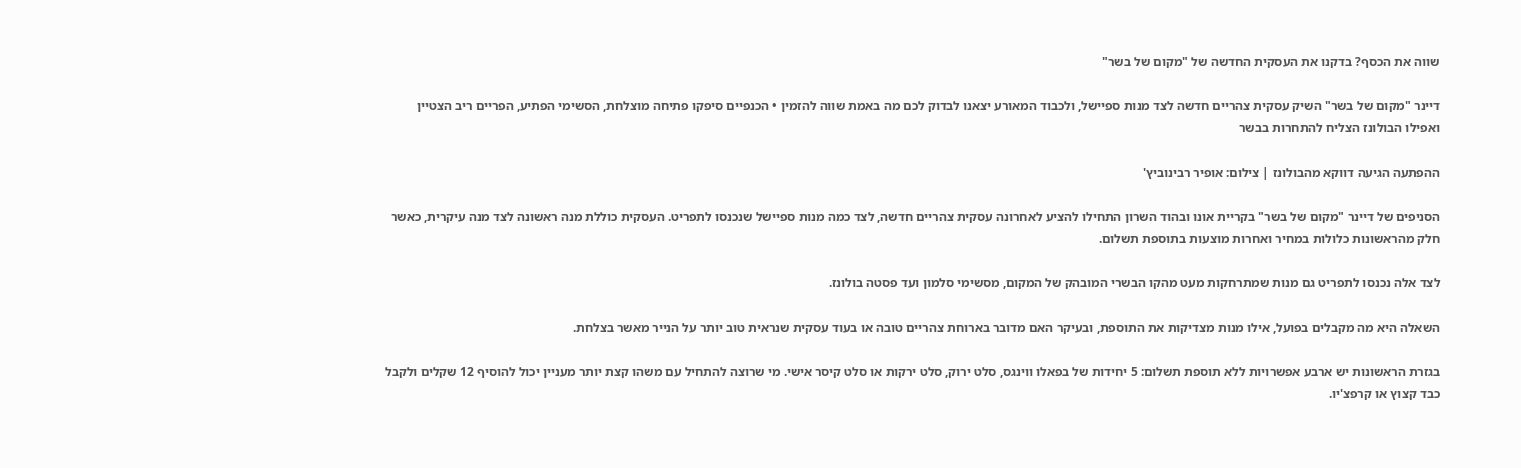שווה את הכסף? בדקנו את העסקית החדשה של "מקום של בשר"

דיינר "מקום של בשר" השיק עסקית צהריים חדשה לצד מנות ספיישל, ולכבוד המאורע יצאנו לבדוק לכם מה באמת שווה להזמין • הכנפיים סיפקו פתיחה מוצלחת, הסשימי הפתיע, הפריים ריב הצטיין ואפילו הבולונז הצליח להתחרות בבשר

ההפתעה הגיעה דווקא מהבולונז | צילום: אופיר רבינוביץ'

הסניפים של דיינר "מקום של בשר" בקריית אונו ובהוד השרון התחילו להציע לאחרונה עסקית צהריים חדשה, לצד כמה מנות ספיישל שנכנסו לתפריט. העסקית כוללת מנה ראשונה לצד מנה עיקרית, כאשר חלק מהראשונות כלולות במחיר ואחרות מוצעות בתוספת תשלום.

לצד אלה נכנסו לתפריט גם מנות שמתרחקות מעט מהקו הבשרי המובהק של המקום, מסשימי סלמון ועד פסטה בולונז.

השאלה היא מה מקבלים בפועל, אילו מנות מצדיקות את התוספת, ובעיקר האם מדובר בארוחת צהריים טובה או בעוד עסקית שנראית טוב יותר על הנייר מאשר בצלחת.

בגזרת הראשונות יש ארבע אפשרויות ללא תוספת תשלום: 5 יחידות של בפאלו ווינגס, סלט ירוק, סלט ירקות או סלט קיסר אישי. מי שרוצה להתחיל עם משהו קצת יותר מעניין יכול להוסיף 12 שקלים ולקבל כבד קצוץ או קרפצ'יו.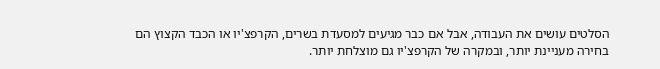הסלטים עושים את העבודה, אבל אם כבר מגיעים למסעדת בשרים, הקרפצ'יו או הכבד הקצוץ הם בחירה מעניינת יותר, ובמקרה של הקרפצ'יו גם מוצלחת יותר.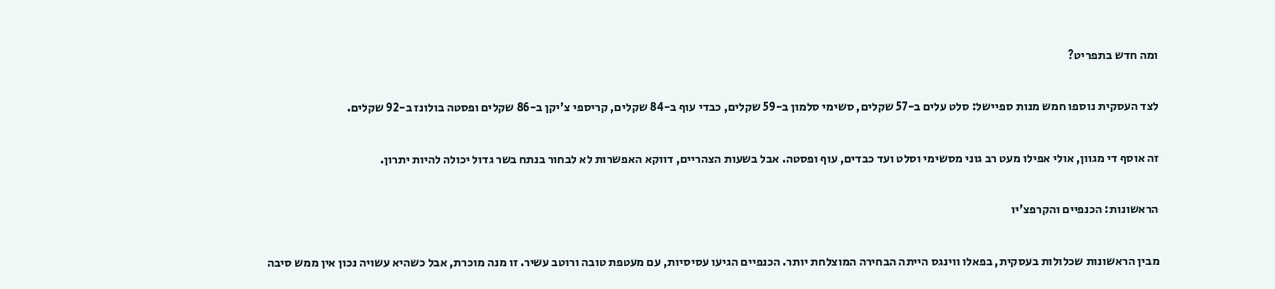ומה חדש בתפריט?

לצד העסקית נוספו חמש מנות ספיישל: סלט עלים ב-57 שקלים, סשימי סלמון ב-59 שקלים, כבדי עוף ב-84 שקלים, קריספי צ'יקן ב-86 שקלים ופסטה בולונז ב-92 שקלים.

זה אוסף די מגוון, אולי אפילו מעט רב גוני מסשימי וסלט ועד כבדים, עוף ופסטה. אבל בשעות הצהריים, דווקא האפשרות לא לבחור בנתח בשר גדול יכולה להיות יתרון.

הראשונות: הכנפיים והקרפצ'יו

מבין הראשונות שכלולות בעסקית, בפאלו ווינגס הייתה הבחירה המוצלחת יותר. הכנפיים הגיעו עסיסיות, עם מעטפת טובה ורוטב עשיר. זו מנה מוכרת, אבל כשהיא עשויה נכון אין ממש סיבה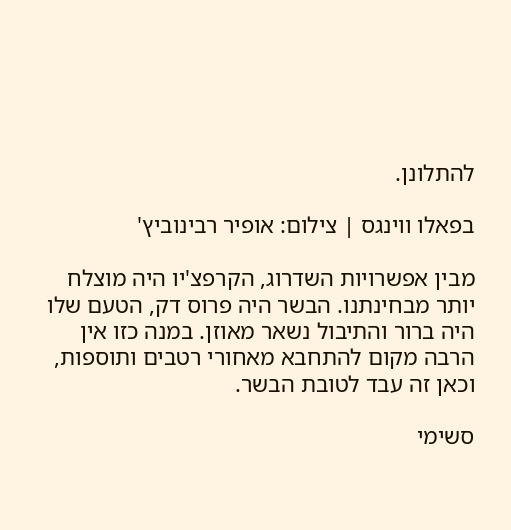להתלונן.

בפאלו ווינגס | צילום: אופיר רבינוביץ'

מבין אפשרויות השדרוג, הקרפצ'יו היה מוצלח יותר מבחינתנו. הבשר היה פרוס דק, הטעם שלו היה ברור והתיבול נשאר מאוזן. במנה כזו אין הרבה מקום להתחבא מאחורי רטבים ותוספות, וכאן זה עבד לטובת הבשר.

סשימי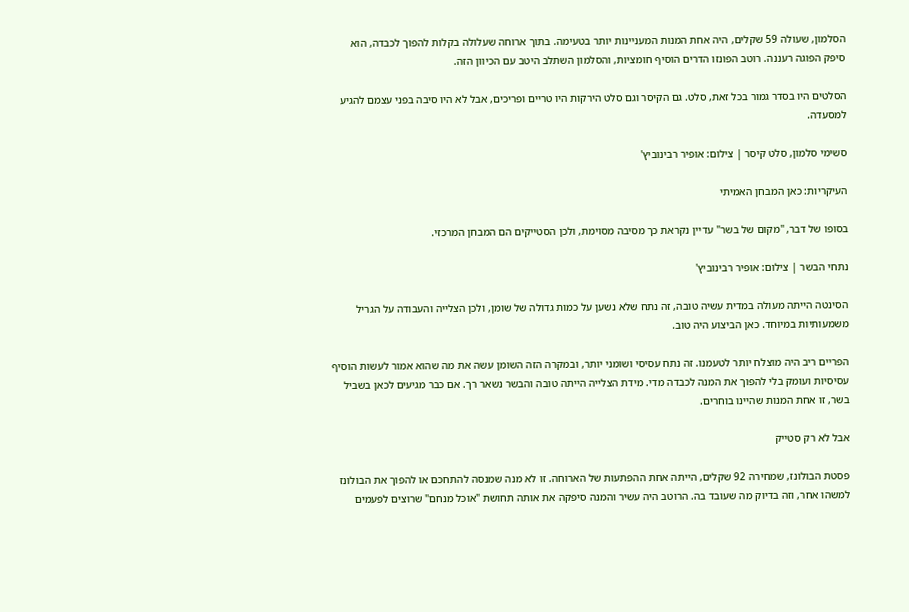הסלמון, שעולה 59 שקלים, היה אחת המנות המעניינות יותר בטעימה. בתוך ארוחה שעלולה בקלות להפוך לכבדה, הוא סיפק הפוגה רעננה. רוטב הפונזו הדרים הוסיף חומציות, והסלמון השתלב היטב עם הכיוון הזה.

הסלטים היו בסדר גמור בכל זאת, סלט. גם הקיסר וגם סלט הירקות היו טריים ופריכים, אבל לא היו סיבה בפני עצמם להגיע למסעדה.

סשימי סלמון, סלט קיסר | צילום: אופיר רבינוביץ'

העיקריות: כאן המבחן האמיתי

בסופו של דבר, "מקום של בשר" עדיין נקראת כך מסיבה מסוימת, ולכן הסטייקים הם המבחן המרכזי.

נתחי הבשר | צילום: אופיר רבינוביץ'

הסינטה הייתה מעולה במדית עשיה טובה, זה נתח שלא נשען על כמות גדולה של שומן, ולכן הצלייה והעבודה על הגריל משמעותיות במיוחד. כאן הביצוע היה טוב.

הפריים ריב היה מוצלח יותר לטעמנו. זה נתח עסיסי ושומני יותר, ובמקרה הזה השומן עשה את מה שהוא אמור לעשות הוסיף עסיסיות ועומק בלי להפוך את המנה לכבדה מדי. מידת הצלייה הייתה טובה והבשר נשאר רך. אם כבר מגיעים לכאן בשביל בשר, זו אחת המנות שהיינו בוחרים.

אבל לא רק סטייק

פסטת הבולונז, שמחירה 92 שקלים, הייתה אחת ההפתעות של הארוחה. זו לא מנה שמנסה להתחכם או להפוך את הבולונז למשהו אחר, וזה בדיוק מה שעובד בה. הרוטב היה עשיר והמנה סיפקה את אותה תחושת "אוכל מנחם" שרוצים לפעמים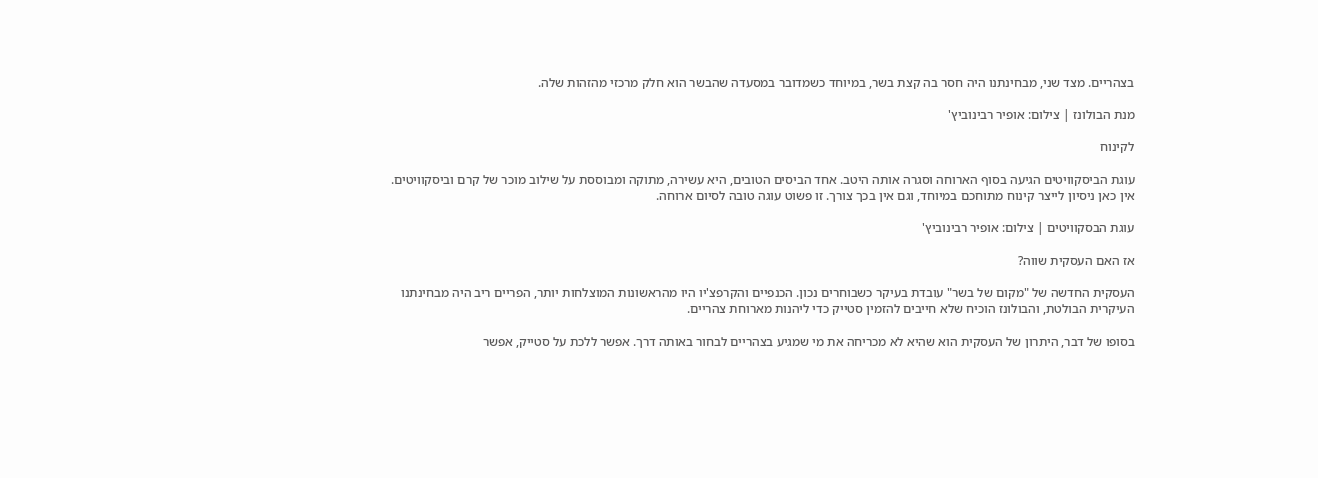בצהריים. מצד שני, מבחינתנו היה חסר בה קצת בשר, במיוחד כשמדובר במסעדה שהבשר הוא חלק מרכזי מהזהות שלה.

מנת הבולונז | צילום: אופיר רבינוביץ'

לקינוח

עוגת הביסקוויטים הגיעה בסוף הארוחה וסגרה אותה היטב. אחד הביסים הטובים, היא עשירה, מתוקה ומבוססת על שילוב מוכר של קרם וביסקוויטים. אין כאן ניסיון לייצר קינוח מתוחכם במיוחד, וגם אין בכך צורך. זו פשוט עוגה טובה לסיום ארוחה.

עוגת הבסקוויטים | צילום: אופיר רבינוביץ'

אז האם העסקית שווה?

העסקית החדשה של "מקום של בשר" עובדת בעיקר כשבוחרים נכון. הכנפיים והקרפצ'יו היו מהראשונות המוצלחות יותר, הפריים ריב היה מבחינתנו העיקרית הבולטת, והבולונז הוכיח שלא חייבים להזמין סטייק כדי ליהנות מארוחת צהריים.

בסופו של דבר, היתרון של העסקית הוא שהיא לא מכריחה את מי שמגיע בצהריים לבחור באותה דרך. אפשר ללכת על סטייק, אפשר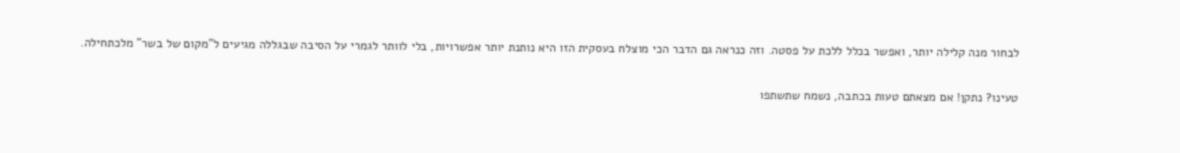לבחור מנה קלילה יותר, ואפשר בכלל ללכת על פסטה. וזה כנראה גם הדבר הכי מוצלח בעסקית הזו היא נותנת יותר אפשרויות, בלי לוותר לגמרי על הסיבה שבגללה מגיעים ל"מקום של בשר" מלכתחילה.

טעינו? נתקן! אם מצאתם טעות בכתבה, נשמח שתשתפו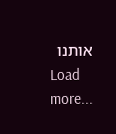אותנו
Load more...